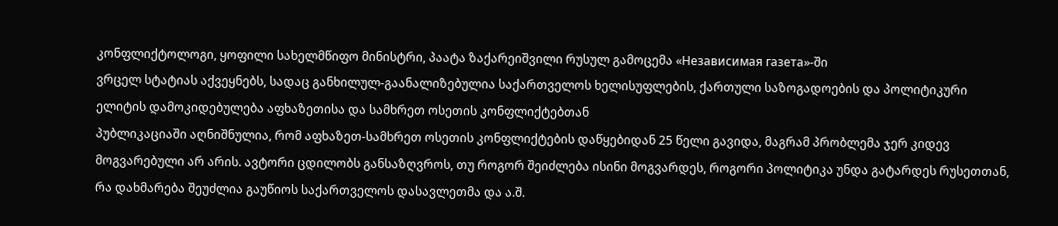კონფლიქტოლოგი, ყოფილი სახელმწიფო მინისტრი, პაატა ზაქარეიშვილი რუსულ გამოცემა «Независимая газета»-ში
ვრცელ სტატიას აქვეყნებს, სადაც განხილულ-გაანალიზებულია საქართველოს ხელისუფლების, ქართული საზოგადოების და პოლიტიკური ელიტის დამოკიდებულება აფხაზეთისა და სამხრეთ ოსეთის კონფლიქტებთან
პუბლიკაციაში აღნიშნულია, რომ აფხაზეთ-სამხრეთ ოსეთის კონფლიქტების დაწყებიდან 25 წელი გავიდა, მაგრამ პრობლემა ჯერ კიდევ მოგვარებული არ არის. ავტორი ცდილობს განსაზღვროს, თუ როგორ შეიძლება ისინი მოგვარდეს, როგორი პოლიტიკა უნდა გატარდეს რუსეთთან, რა დახმარება შეუძლია გაუწიოს საქართველოს დასავლეთმა და ა.შ.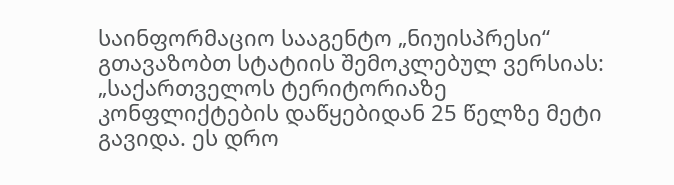საინფორმაციო სააგენტო „ნიუისპრესი“ გთავაზობთ სტატიის შემოკლებულ ვერსიას:
„საქართველოს ტერიტორიაზე კონფლიქტების დაწყებიდან 25 წელზე მეტი გავიდა. ეს დრო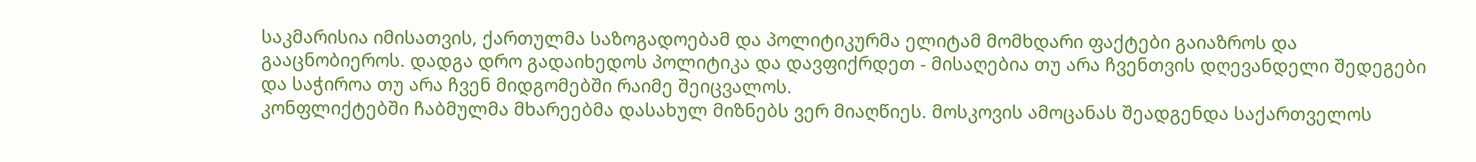საკმარისია იმისათვის, ქართულმა საზოგადოებამ და პოლიტიკურმა ელიტამ მომხდარი ფაქტები გაიაზროს და გააცნობიეროს. დადგა დრო გადაიხედოს პოლიტიკა და დავფიქრდეთ - მისაღებია თუ არა ჩვენთვის დღევანდელი შედეგები და საჭიროა თუ არა ჩვენ მიდგომებში რაიმე შეიცვალოს.
კონფლიქტებში ჩაბმულმა მხარეებმა დასახულ მიზნებს ვერ მიაღწიეს. მოსკოვის ამოცანას შეადგენდა საქართველოს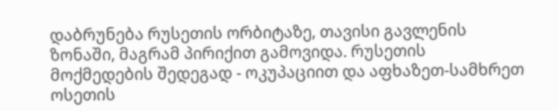დაბრუნება რუსეთის ორბიტაზე, თავისი გავლენის ზონაში, მაგრამ პირიქით გამოვიდა. რუსეთის მოქმედების შედეგად - ოკუპაციით და აფხაზეთ-სამხრეთ ოსეთის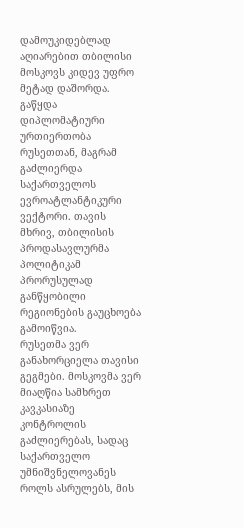დამოუკიდებლად აღიარებით თბილისი მოსკოვს კიდევ უფრო მეტად დაშორდა. გაწყდა დიპლომატიური ურთიერთობა რუსეთთან, მაგრამ გაძლიერდა საქართველოს ევროატლანტიკური ვექტორი. თავის მხრივ, თბილისის პროდასავლურმა პოლიტიკამ პრორუსულად განწყობილი რეგიონების გაუცხოება გამოიწვია.
რუსეთმა ვერ განახორციელა თავისი გეგმები. მოსკოვმა ვერ მიაღწია სამხრეთ კავკასიაზე კონტროლის გაძლიერებას, სადაც საქართველო უმნიშვნელოვანეს როლს ასრულებს, მის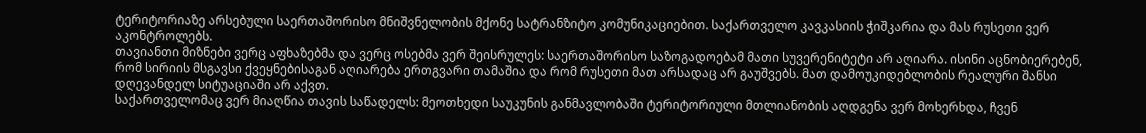ტერიტორიაზე არსებული საერთაშორისო მნიშვნელობის მქონე სატრანზიტო კომუნიკაციებით. საქართველო კავკასიის ჭიშკარია და მას რუსეთი ვერ აკონტროლებს.
თავიანთი მიზნები ვერც აფხაზებმა და ვერც ოსებმა ვერ შეისრულეს: საერთაშორისო საზოგადოებამ მათი სუვერენიტეტი არ აღიარა. ისინი აცნობიერებენ, რომ სირიის მსგავსი ქვეყნებისაგან აღიარება ერთგვარი თამაშია და რომ რუსეთი მათ არსადაც არ გაუშვებს. მათ დამოუკიდებლობის რეალური შანსი დღევანდელ სიტუაციაში არ აქვთ.
საქართველომაც ვერ მიაღწია თავის საწადელს: მეოთხედი საუკუნის განმავლობაში ტერიტორიული მთლიანობის აღდგენა ვერ მოხერხდა, ჩვენ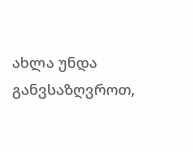ახლა უნდა განვსაზღვროთ,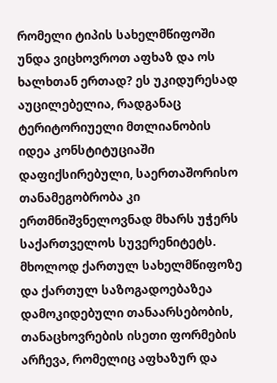რომელი ტიპის სახელმწიფოში უნდა ვიცხოვროთ აფხაზ და ოს ხალხთან ერთად? ეს უკიდურესად აუცილებელია, რადგანაც ტერიტორიუელი მთლიანობის იდეა კონსტიტუციაში დაფიქსირებული, საერთაშორისო თანამეგობრობა კი ერთმნიშვნელოვნად მხარს უჭერს საქართველოს სუვერენიტეტს. მხოლოდ ქართულ სახელმწიფოზე და ქართულ საზოგადოებაზეა დამოკიდებული თანაარსებობის, თანაცხოვრების ისეთი ფორმების არჩევა, რომელიც აფხაზურ და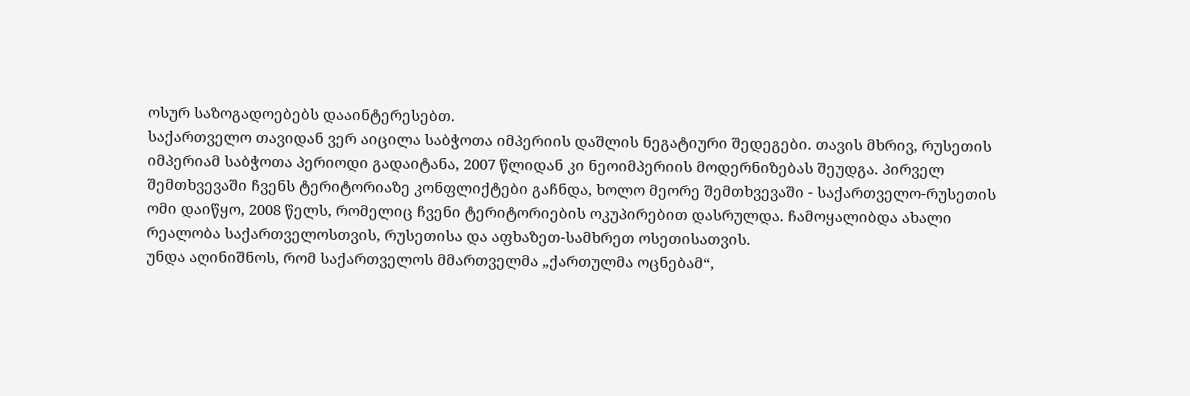ოსურ საზოგადოებებს დააინტერესებთ.
საქართველო თავიდან ვერ აიცილა საბჭოთა იმპერიის დაშლის ნეგატიური შედეგები. თავის მხრივ, რუსეთის იმპერიამ საბჭოთა პერიოდი გადაიტანა, 2007 წლიდან კი ნეოიმპერიის მოდერნიზებას შეუდგა. პირველ შემთხვევაში ჩვენს ტერიტორიაზე კონფლიქტები გაჩნდა, ხოლო მეორე შემთხვევაში - საქართველო-რუსეთის ომი დაიწყო, 2008 წელს, რომელიც ჩვენი ტერიტორიების ოკუპირებით დასრულდა. ჩამოყალიბდა ახალი რეალობა საქართველოსთვის, რუსეთისა და აფხაზეთ-სამხრეთ ოსეთისათვის.
უნდა აღინიშნოს, რომ საქართველოს მმართველმა „ქართულმა ოცნებამ“,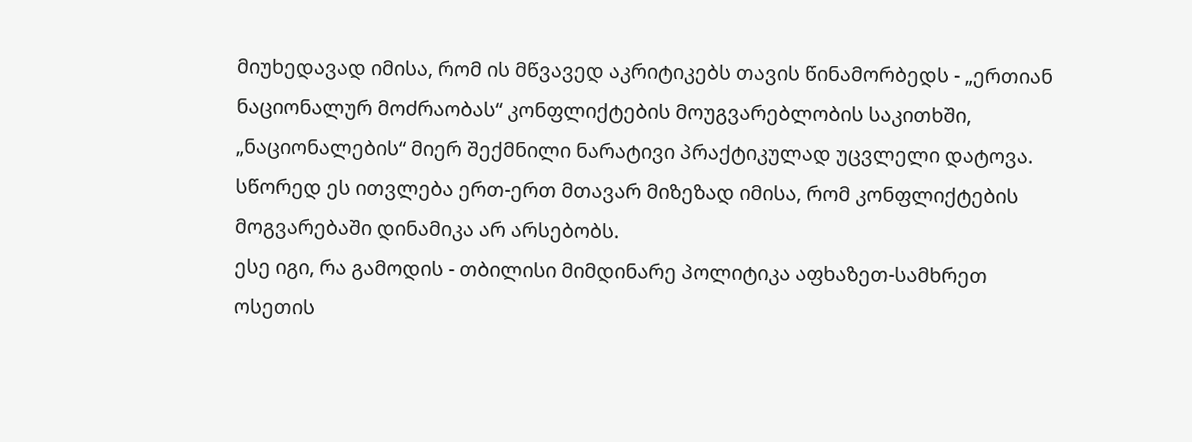მიუხედავად იმისა, რომ ის მწვავედ აკრიტიკებს თავის წინამორბედს - „ერთიან ნაციონალურ მოძრაობას“ კონფლიქტების მოუგვარებლობის საკითხში, „ნაციონალების“ მიერ შექმნილი ნარატივი პრაქტიკულად უცვლელი დატოვა. სწორედ ეს ითვლება ერთ-ერთ მთავარ მიზეზად იმისა, რომ კონფლიქტების მოგვარებაში დინამიკა არ არსებობს.
ესე იგი, რა გამოდის - თბილისი მიმდინარე პოლიტიკა აფხაზეთ-სამხრეთ ოსეთის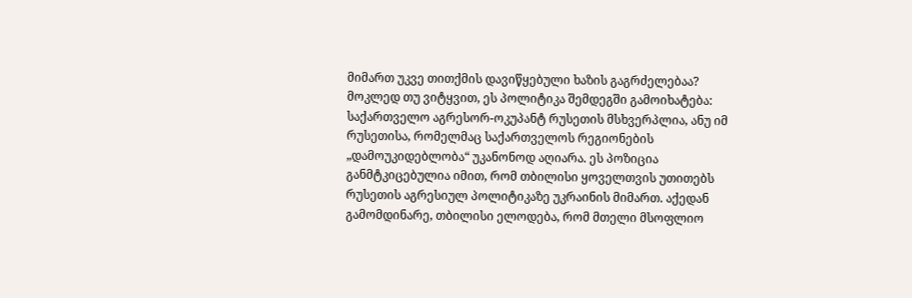მიმართ უკვე თითქმის დავიწყებული ხაზის გაგრძელებაა? მოკლედ თუ ვიტყვით, ეს პოლიტიკა შემდეგში გამოიხატება: საქართველო აგრესორ-ოკუპანტ რუსეთის მსხვერპლია, ანუ იმ რუსეთისა, რომელმაც საქართველოს რეგიონების „დამოუკიდებლობა“ უკანონოდ აღიარა. ეს პოზიცია განმტკიცებულია იმით, რომ თბილისი ყოველთვის უთითებს რუსეთის აგრესიულ პოლიტიკაზე უკრაინის მიმართ. აქედან გამომდინარე, თბილისი ელოდება, რომ მთელი მსოფლიო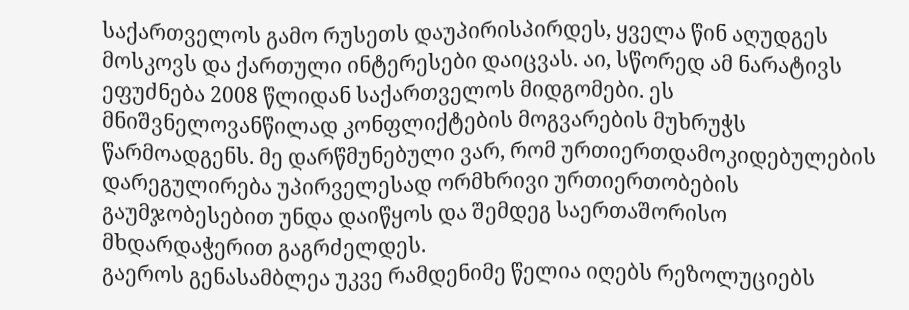საქართველოს გამო რუსეთს დაუპირისპირდეს, ყველა წინ აღუდგეს მოსკოვს და ქართული ინტერესები დაიცვას. აი, სწორედ ამ ნარატივს ეფუძნება 2008 წლიდან საქართველოს მიდგომები. ეს მნიშვნელოვანწილად კონფლიქტების მოგვარების მუხრუჭს წარმოადგენს. მე დარწმუნებული ვარ, რომ ურთიერთდამოკიდებულების დარეგულირება უპირველესად ორმხრივი ურთიერთობების გაუმჯობესებით უნდა დაიწყოს და შემდეგ საერთაშორისო მხდარდაჭერით გაგრძელდეს.
გაეროს გენასამბლეა უკვე რამდენიმე წელია იღებს რეზოლუციებს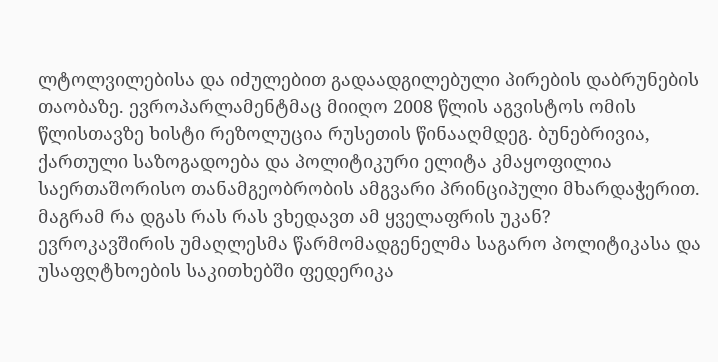ლტოლვილებისა და იძულებით გადაადგილებული პირების დაბრუნების თაობაზე. ევროპარლამენტმაც მიიღო 2008 წლის აგვისტოს ომის წლისთავზე ხისტი რეზოლუცია რუსეთის წინააღმდეგ. ბუნებრივია, ქართული საზოგადოება და პოლიტიკური ელიტა კმაყოფილია საერთაშორისო თანამგეობრობის ამგვარი პრინციპული მხარდაჭერით. მაგრამ რა დგას რას რას ვხედავთ ამ ყველაფრის უკან?
ევროკავშირის უმაღლესმა წარმომადგენელმა საგარო პოლიტიკასა და უსაფღტხოების საკითხებში ფედერიკა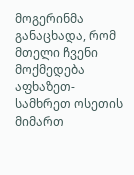მოგერინმა განაცხადა, რომ მთელი ჩვენი მოქმედება აფხაზეთ- სამხრეთ ოსეთის მიმართ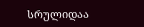სრულიდაა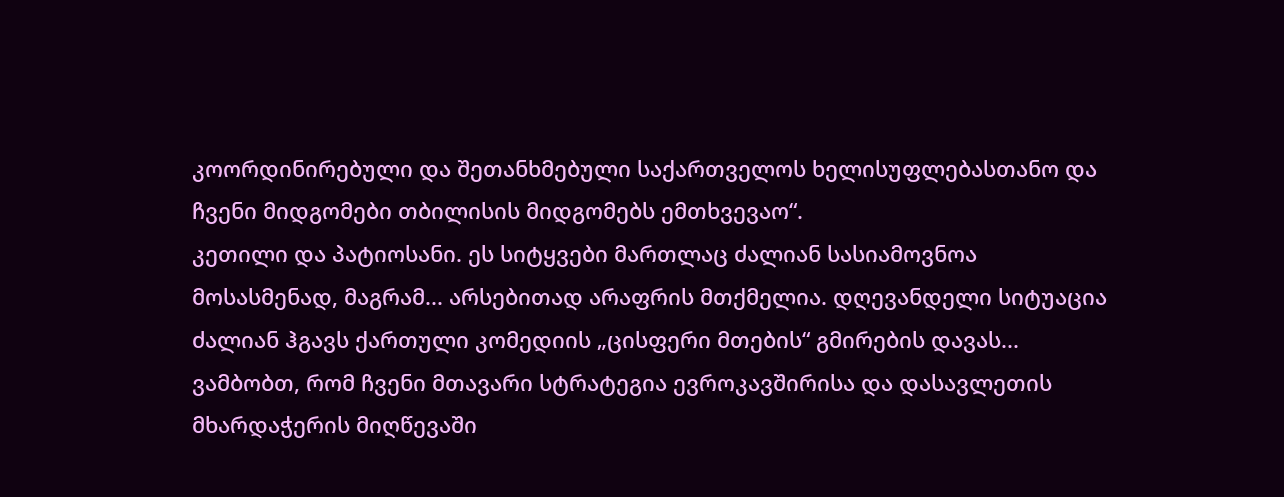კოორდინირებული და შეთანხმებული საქართველოს ხელისუფლებასთანო და ჩვენი მიდგომები თბილისის მიდგომებს ემთხვევაო“.
კეთილი და პატიოსანი. ეს სიტყვები მართლაც ძალიან სასიამოვნოა მოსასმენად, მაგრამ... არსებითად არაფრის მთქმელია. დღევანდელი სიტუაცია ძალიან ჰგავს ქართული კომედიის „ცისფერი მთების“ გმირების დავას... ვამბობთ, რომ ჩვენი მთავარი სტრატეგია ევროკავშირისა და დასავლეთის მხარდაჭერის მიღწევაში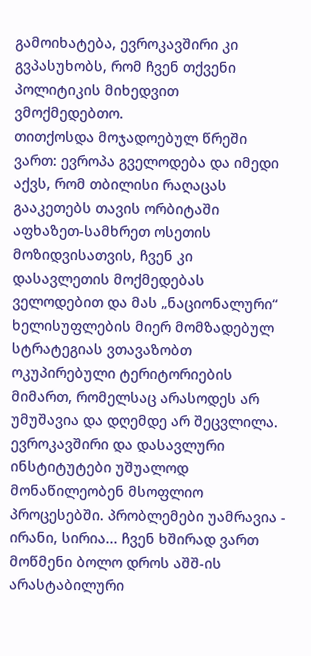გამოიხატება, ევროკავშირი კი გვპასუხობს, რომ ჩვენ თქვენი პოლიტიკის მიხედვით ვმოქმედებთო.
თითქოსდა მოჯადოებულ წრეში ვართ: ევროპა გველოდება და იმედი აქვს, რომ თბილისი რაღაცას გააკეთებს თავის ორბიტაში აფხაზეთ-სამხრეთ ოსეთის მოზიდვისათვის, ჩვენ კი დასავლეთის მოქმედებას ველოდებით და მას „ნაციონალური“ ხელისუფლების მიერ მომზადებულ სტრატეგიას ვთავაზობთ ოკუპირებული ტერიტორიების მიმართ, რომელსაც არასოდეს არ უმუშავია და დღემდე არ შეცვლილა.
ევროკავშირი და დასავლური ინსტიტუტები უშუალოდ მონაწილეობენ მსოფლიო პროცესებში. პრობლემები უამრავია - ირანი, სირია... ჩვენ ხშირად ვართ მოწმენი ბოლო დროს აშშ-ის არასტაბილური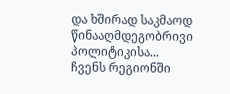და ხშირად საკმაოდ წინააღმდეგობრივი პოლიტიკისა... ჩვენს რეგიონში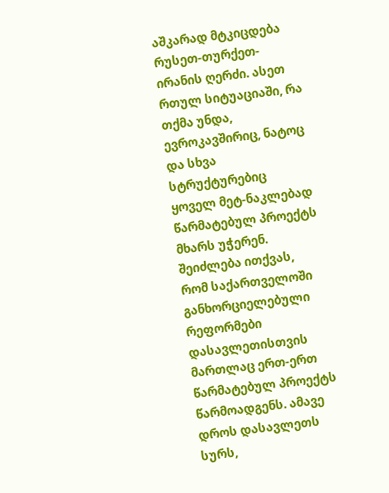აშკარად მტკიცდება რუსეთ-თურქეთ-ირანის ღერძი. ასეთ რთულ სიტუაციაში, რა თქმა უნდა, ევროკავშირიც, ნატოც და სხვა სტრუქტურებიც ყოველ მეტ-ნაკლებად წარმატებულ პროექტს მხარს უჭერენ. შეიძლება ითქვას, რომ საქართველოში განხორციელებული რეფორმები დასავლეთისთვის მართლაც ერთ-ერთ წარმატებულ პროექტს წარმოადგენს. ამავე დროს დასავლეთს სურს,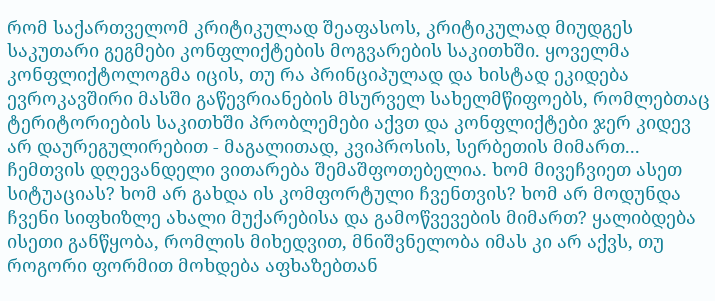რომ საქართველომ კრიტიკულად შეაფასოს, კრიტიკულად მიუდგეს საკუთარი გეგმები კონფლიქტების მოგვარების საკითხში. ყოველმა კონფლიქტოლოგმა იცის, თუ რა პრინციპულად და ხისტად ეკიდება ევროკავშირი მასში გაწევრიანების მსურველ სახელმწიფოებს, რომლებთაც ტერიტორიების საკითხში პრობლემები აქვთ და კონფლიქტები ჯერ კიდევ არ დაურეგულირებით - მაგალითად, კვიპროსის, სერბეთის მიმართ...
ჩემთვის დღევანდელი ვითარება შემაშფოთებელია. ხომ მივეჩვიეთ ასეთ სიტუაციას? ხომ არ გახდა ის კომფორტული ჩვენთვის? ხომ არ მოდუნდა ჩვენი სიფხიზლე ახალი მუქარებისა და გამოწვევების მიმართ? ყალიბდება ისეთი განწყობა, რომლის მიხედვით, მნიშვნელობა იმას კი არ აქვს, თუ როგორი ფორმით მოხდება აფხაზებთან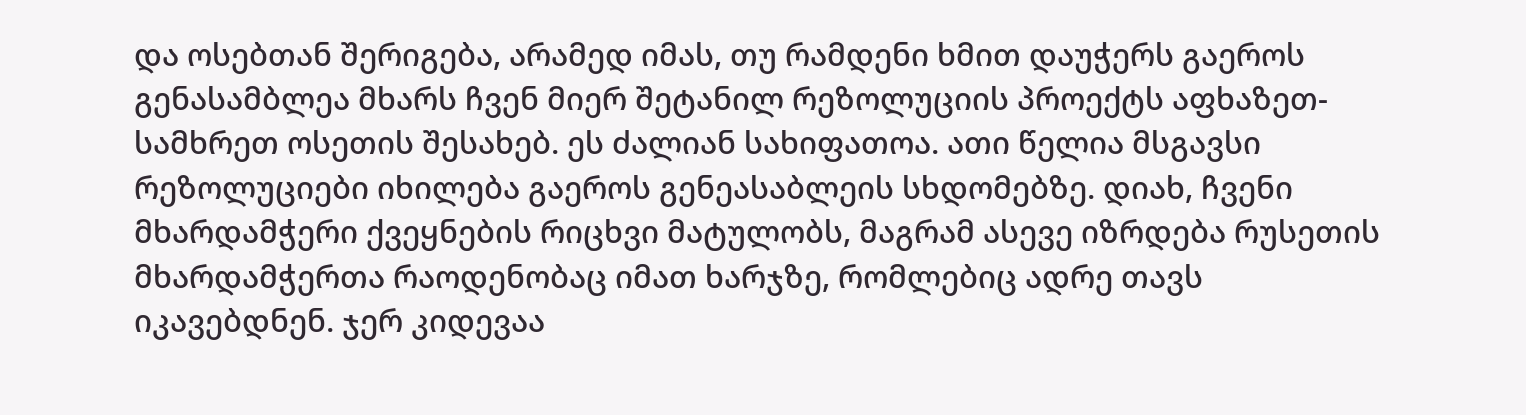და ოსებთან შერიგება, არამედ იმას, თუ რამდენი ხმით დაუჭერს გაეროს გენასამბლეა მხარს ჩვენ მიერ შეტანილ რეზოლუციის პროექტს აფხაზეთ-სამხრეთ ოსეთის შესახებ. ეს ძალიან სახიფათოა. ათი წელია მსგავსი რეზოლუციები იხილება გაეროს გენეასაბლეის სხდომებზე. დიახ, ჩვენი მხარდამჭერი ქვეყნების რიცხვი მატულობს, მაგრამ ასევე იზრდება რუსეთის მხარდამჭერთა რაოდენობაც იმათ ხარჯზე, რომლებიც ადრე თავს იკავებდნენ. ჯერ კიდევაა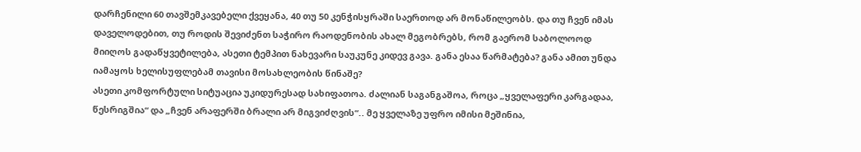დარჩენილი 60 თავშემკავებელი ქვეყანა, 40 თუ 50 კენჭისყრაში საერთოდ არ მონაწილეობს. და თუ ჩვენ იმას დაველოდებით, თუ როდის შევიძენთ საჭირო რაოდენობის ახალ მეგობრებს, რომ გაერომ საბოლოოდ მიიღოს გადაწყვეტილება, ასეთი ტემპით ნახევარი საუკუნე კიდევ გავა. განა ესაა წარმატება? განა ამით უნდა იამაყოს ხელისუფლებამ თავისი მოსახლეობის წინაშე?
ასეთი კომფორტული სიტუაცია უკიდურესად სახიფათოა. ძალიან საგანგაშოა, როცა „ყველაფერი კარგადაა, წესრიგშია“ და „ჩვენ არაფერში ბრალი არ მიგვიძღვის“.. მე ყველაზე უფრო იმისი მეშინია,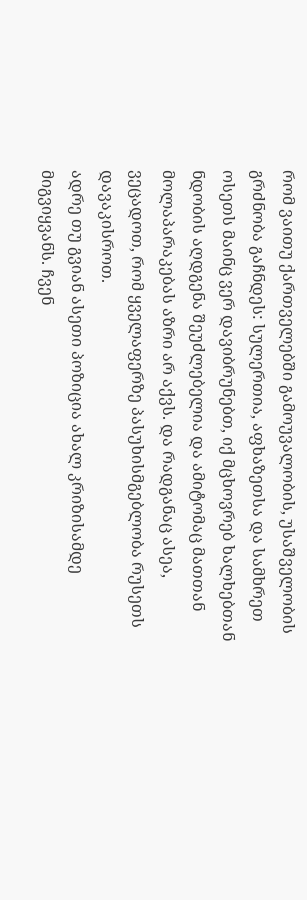რომ ვაითუ ქართველებში გამოუვალობის, უსაშველობის გრძნობა გაჩნდეს: სულერთია, აფხაზეთსა და სამხრეთ ოსეთს მაინც ვერ დავიბრუნებთ, იქ მცხოვრებ ხალხებთან ნდობის აღდგენა შეუძლებელია და ამიტომაც მათთან მოლაპარაკებას აზრი არ აქვს. და რადგანაც ასეა, ვეცადოთ, რომ ყველაფერზე პასუხისმგებლობა რუსეთს დავაკისროთ.
ადრე თუ გვიან ასეთი პოზიცია ახალ კრიზისამდე მიგვიყვანს. ჩვენ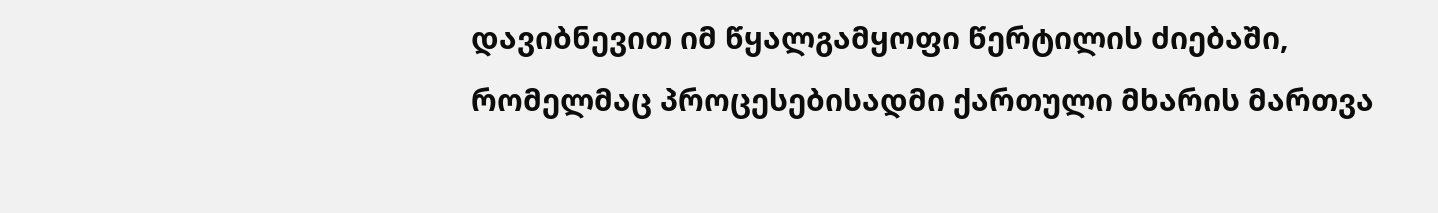დავიბნევით იმ წყალგამყოფი წერტილის ძიებაში, რომელმაც პროცესებისადმი ქართული მხარის მართვა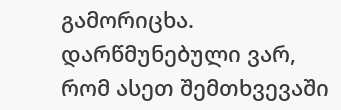გამორიცხა. დარწმუნებული ვარ, რომ ასეთ შემთხვევაში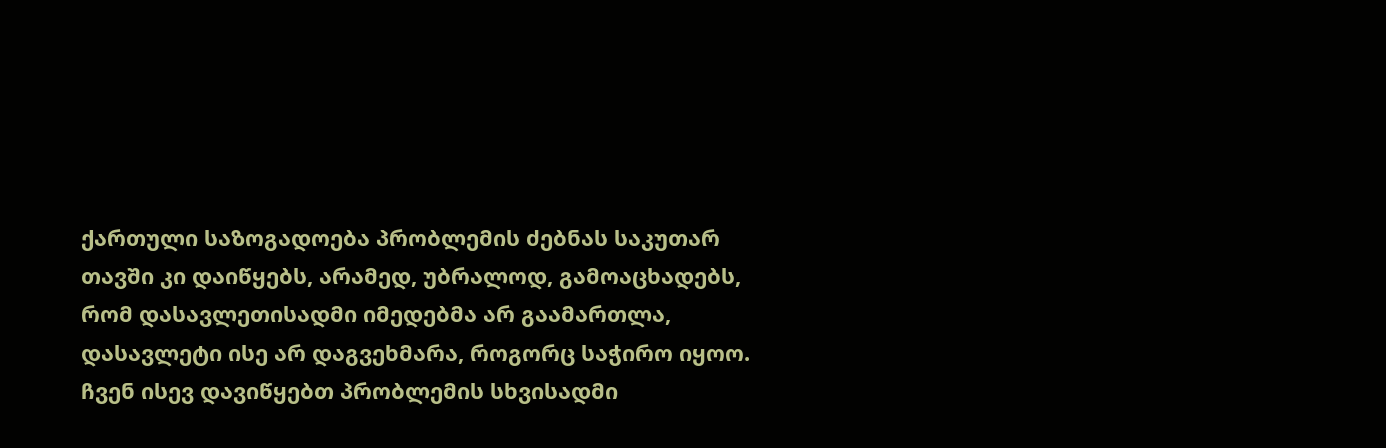ქართული საზოგადოება პრობლემის ძებნას საკუთარ თავში კი დაიწყებს, არამედ, უბრალოდ, გამოაცხადებს, რომ დასავლეთისადმი იმედებმა არ გაამართლა, დასავლეტი ისე არ დაგვეხმარა, როგორც საჭირო იყოო. ჩვენ ისევ დავიწყებთ პრობლემის სხვისადმი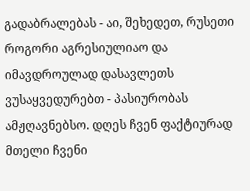გადაბრალებას - აი, შეხედეთ, რუსეთი როგორი აგრესიულიაო და იმავდროულად დასავლეთს ვუსაყვედურებთ - პასიურობას ამჟღავნებსო. დღეს ჩვენ ფაქტიურად მთელი ჩვენი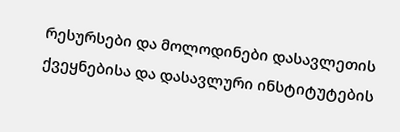რესურსები და მოლოდინები დასავლეთის ქვეყნებისა და დასავლური ინსტიტუტების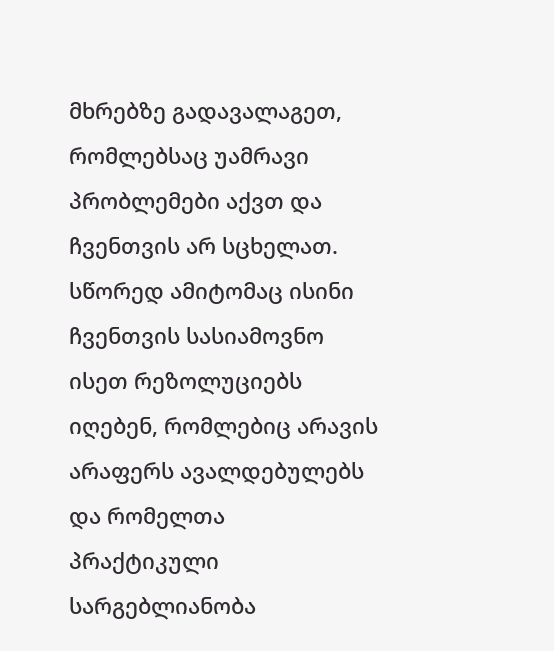მხრებზე გადავალაგეთ, რომლებსაც უამრავი პრობლემები აქვთ და ჩვენთვის არ სცხელათ. სწორედ ამიტომაც ისინი ჩვენთვის სასიამოვნო ისეთ რეზოლუციებს იღებენ, რომლებიც არავის არაფერს ავალდებულებს და რომელთა პრაქტიკული სარგებლიანობა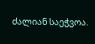ძალიან საეჭვოა.